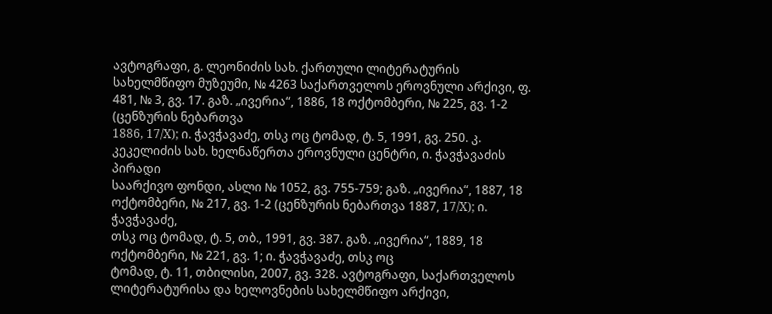ავტოგრაფი, გ. ლეონიძის სახ. ქართული ლიტერატურის
სახელმწიფო მუზეუმი, № 4263 საქართველოს ეროვნული არქივი, ფ. 481, № 3, გვ. 17. გაზ. „ივერია“, 1886, 18 ოქტომბერი, № 225, გვ. 1-2 (ცენზურის ნებართვა
1886, 17/X); ი. ჭავჭავაძე, თსკ ოც ტომად, ტ. 5, 1991, გვ. 250. კ. კეკელიძის სახ. ხელნაწერთა ეროვნული ცენტრი, ი. ჭავჭავაძის პირადი
საარქივო ფონდი, ასლი № 1052, გვ. 755-759; გაზ. „ივერია“, 1887, 18
ოქტომბერი, № 217, გვ. 1-2 (ცენზურის ნებართვა 1887, 17/X); ი. ჭავჭავაძე,
თსკ ოც ტომად, ტ. 5, თბ., 1991, გვ. 387. გაზ. „ივერია“, 1889, 18 ოქტომბერი, № 221, გვ. 1; ი. ჭავჭავაძე, თსკ ოც
ტომად, ტ. 11, თბილისი, 2007, გვ. 328. ავტოგრაფი, საქართველოს ლიტერატურისა და ხელოვნების სახელმწიფო არქივი,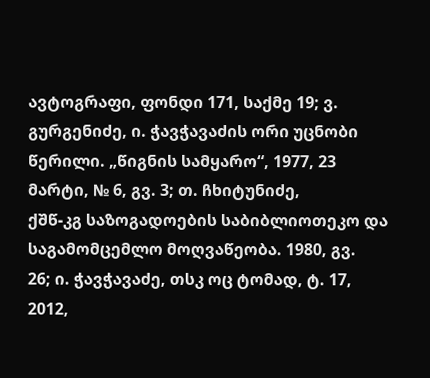ავტოგრაფი, ფონდი 171, საქმე 19; ვ. გურგენიძე, ი. ჭავჭავაძის ორი უცნობი
წერილი. „წიგნის სამყარო“, 1977, 23 მარტი, № 6, გვ. 3; თ. ჩხიტუნიძე,
ქშწ-კგ საზოგადოების საბიბლიოთეკო და საგამომცემლო მოღვაწეობა. 1980, გვ.
26; ი. ჭავჭავაძე, თსკ ოც ტომად, ტ. 17, 2012,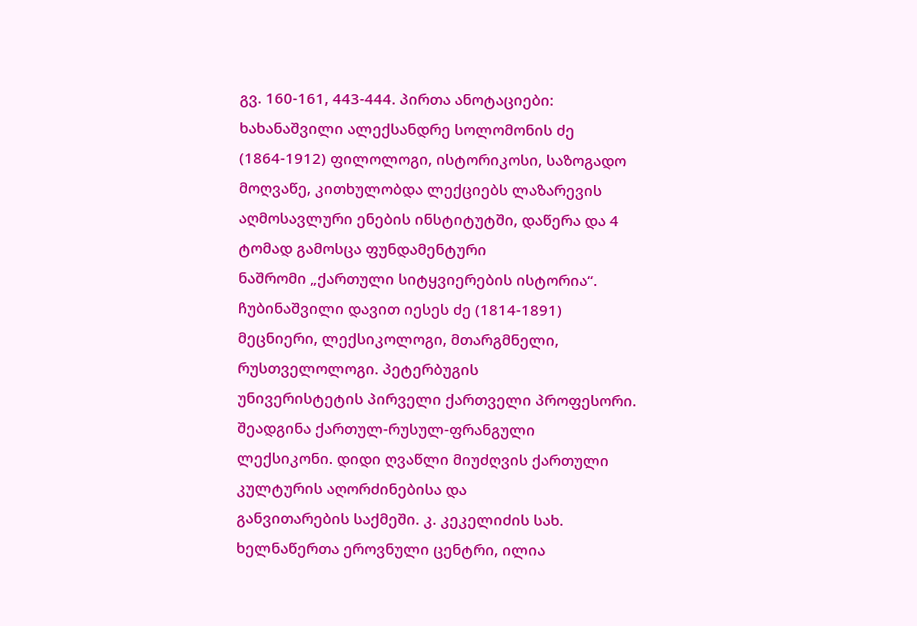გვ. 160-161, 443-444. პირთა ანოტაციები: ხახანაშვილი ალექსანდრე სოლომონის ძე (1864-1912) ფილოლოგი, ისტორიკოსი, საზოგადო მოღვაწე, კითხულობდა ლექციებს ლაზარევის
აღმოსავლური ენების ინსტიტუტში, დაწერა და 4 ტომად გამოსცა ფუნდამენტური
ნაშრომი „ქართული სიტყვიერების ისტორია“. ჩუბინაშვილი დავით იესეს ძე (1814-1891) მეცნიერი, ლექსიკოლოგი, მთარგმნელი, რუსთველოლოგი. პეტერბუგის
უნივერისტეტის პირველი ქართველი პროფესორი. შეადგინა ქართულ-რუსულ-ფრანგული
ლექსიკონი. დიდი ღვაწლი მიუძღვის ქართული კულტურის აღორძინებისა და
განვითარების საქმეში. კ. კეკელიძის სახ. ხელნაწერთა ეროვნული ცენტრი, ილია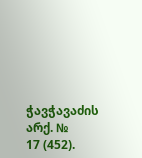ჭავჭავაძის არქ. №
17 (452).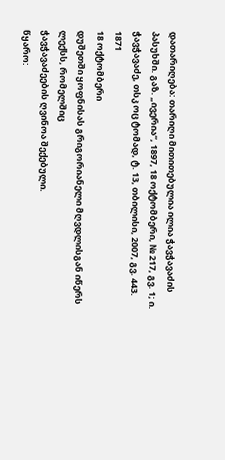დათარიღება: თარიღი მითითებულია ილია ჭავჭავაძის პასუხში. გაზ. „ივერია“, 1897, 18 ოქტომბერი, № 217, გვ. 1; ი.
ჭავჭავაძე, თსკ ოც ტომად, ტ. 13, თბილისი, 2007, გვ. 443.
1871
18 ოქტომბერი
დუშეთში ყოფნისას გრიგორიანელი მღვდლისგან იწერს ლექსს, რომელშიც
ჭავჭავაძეების ღვინოა შექებული.
წყარო: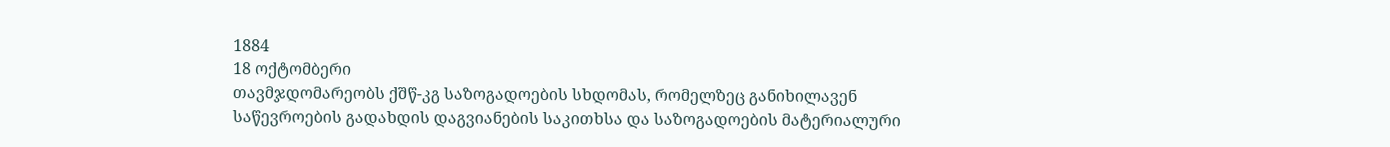1884
18 ოქტომბერი
თავმჯდომარეობს ქშწ-კგ საზოგადოების სხდომას, რომელზეც განიხილავენ
საწევროების გადახდის დაგვიანების საკითხსა და საზოგადოების მატერიალური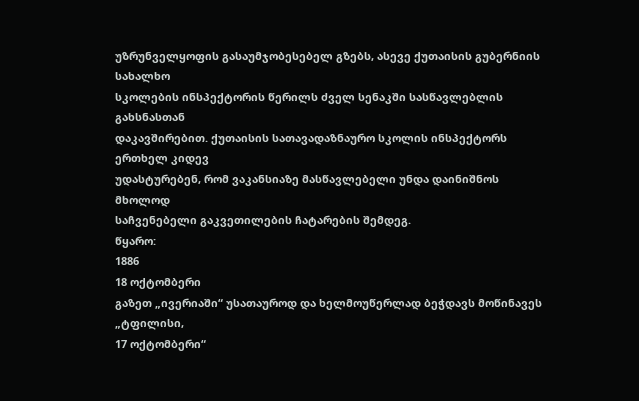უზრუნველყოფის გასაუმჯობესებელ გზებს, ასევე ქუთაისის გუბერნიის სახალხო
სკოლების ინსპექტორის წერილს ძველ სენაკში სასწავლებლის გახსნასთან
დაკავშირებით. ქუთაისის სათავადაზნაურო სკოლის ინსპექტორს ერთხელ კიდევ
უდასტურებენ, რომ ვაკანსიაზე მასწავლებელი უნდა დაინიშნოს მხოლოდ
საჩვენებელი გაკვეთილების ჩატარების შემდეგ.
წყარო:
1886
18 ოქტომბერი
გაზეთ „ივერიაში“ უსათაუროდ და ხელმოუწერლად ბეჭდავს მოწინავეს „ტფილისი,
17 ოქტომბერი“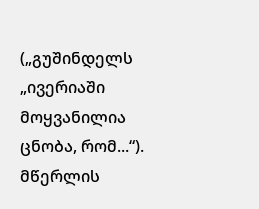(„გუშინდელს „ივერიაში მოყვანილია ცნობა, რომ...“). მწერლის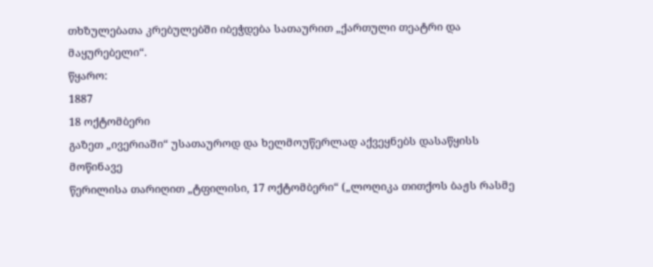თხზულებათა კრებულებში იბეჭდება სათაურით „ქართული თეატრი და მაყურებელი“.
წყარო:
1887
18 ოქტომბერი
გაზეთ „ივერიაში“ უსათაუროდ და ხელმოუწერლად აქვეყნებს დასაწყისს მოწინავე
წერილისა თარიღით „ტფილისი, 17 ოქტომბერი“ („ლოღიკა თითქოს ბაჟს რასმე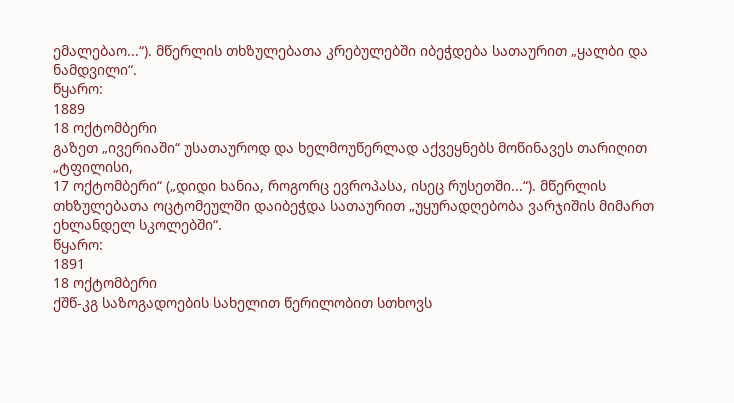ემალებაო...“). მწერლის თხზულებათა კრებულებში იბეჭდება სათაურით „ყალბი და
ნამდვილი“.
წყარო:
1889
18 ოქტომბერი
გაზეთ „ივერიაში“ უსათაუროდ და ხელმოუწერლად აქვეყნებს მოწინავეს თარიღით „ტფილისი,
17 ოქტომბერი“ („დიდი ხანია, როგორც ევროპასა, ისეც რუსეთში...“). მწერლის
თხზულებათა ოცტომეულში დაიბეჭდა სათაურით „უყურადღებობა ვარჯიშის მიმართ
ეხლანდელ სკოლებში“.
წყარო:
1891
18 ოქტომბერი
ქშწ-კგ საზოგადოების სახელით წერილობით სთხოვს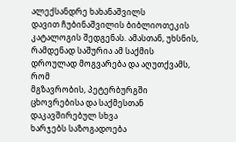ალექსანდრე ხახანაშვილს
დავით ჩუბინაშვილის ბიბლიოთეკის კატალოგის შედგენას. ამასთან, უხსნის,
რამდენად საშურია ამ საქმის დროულად მოგვარება და აღუთქვამს, რომ
მგზავრობის, პეტერბურგში ცხოვრებისა და საქმესთან დაკავშირებულ სხვა
ხარჯებს საზოგადოება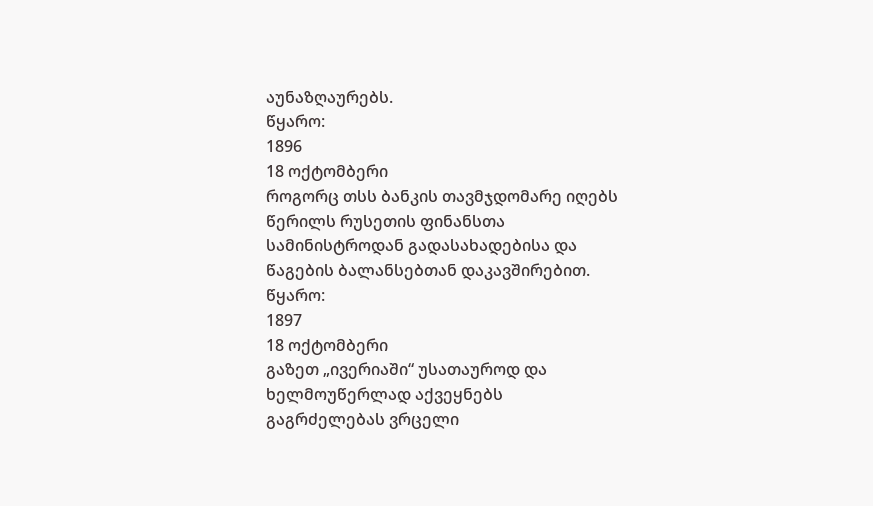აუნაზღაურებს.
წყარო:
1896
18 ოქტომბერი
როგორც თსს ბანკის თავმჯდომარე იღებს წერილს რუსეთის ფინანსთა
სამინისტროდან გადასახადებისა და წაგების ბალანსებთან დაკავშირებით.
წყარო:
1897
18 ოქტომბერი
გაზეთ „ივერიაში“ უსათაუროდ და ხელმოუწერლად აქვეყნებს გაგრძელებას ვრცელი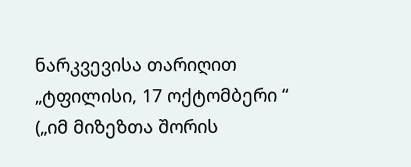ნარკვევისა თარიღით „ტფილისი, 17 ოქტომბერი “ („იმ მიზეზთა შორის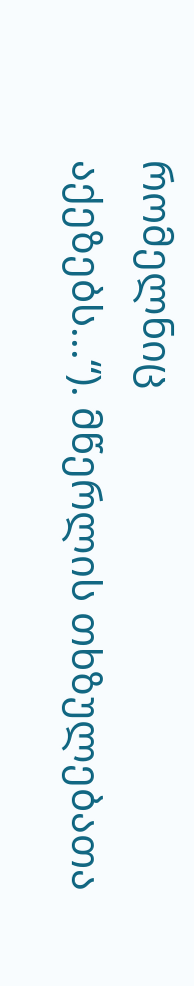რომელნიც
აქეზებს...“). მწერლის თხზულებათა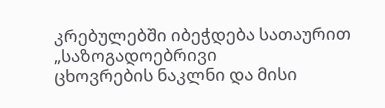კრებულებში იბეჭდება სათაურით „საზოგადოებრივი
ცხოვრების ნაკლნი და მისი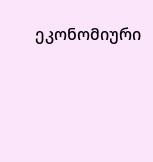ეკონომიური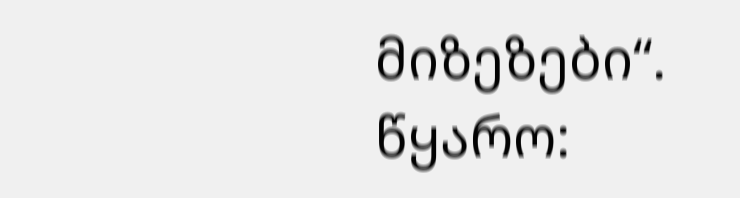მიზეზები“.
წყარო: